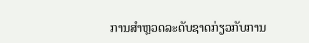ການສຳຫຼວດລະດັບຊາດກ່ຽວກັບການ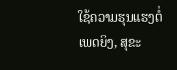ໃຊ້ຄວາມຮຸນແຮງຕໍ່ເພດຍິງ, ສຸຂະ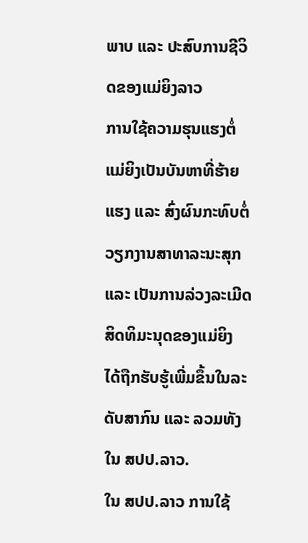ພາບ ແລະ ປະສົບການຊີວິດຂອງແມ່ຍິງລາວ
ການໃຊ້ຄວາມຮຸນແຮງຕໍ່ແມ່ຍິງເປັນບັນຫາທີ່ຮ້າຍແຮງ ແລະ ສົ່ງຜົນກະທົບຕໍ່ວຽກງານສາທາລະນະສຸກ ແລະ ເປັນການລ່ວງລະເມີດສິດທິມະນຸດຂອງແມ່ຍິງ ໄດ້ຖືກຮັບຮູ້ເພີ່ມຂຶ້ນໃນລະດັບສາກົນ ແລະ ລວມທັງໃນ ສປປ.ລາວ.
ໃນ ສປປ.ລາວ ການໃຊ້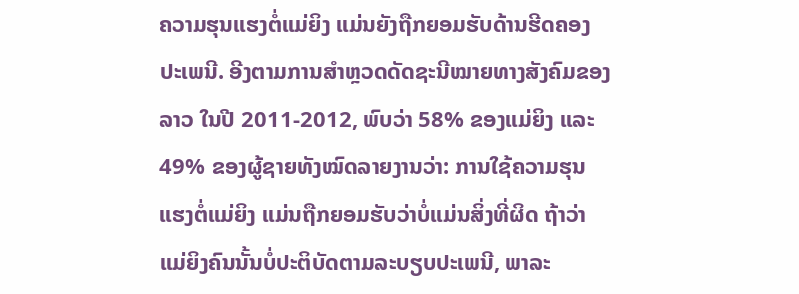ຄວາມຮຸນແຮງຕໍ່ແມ່ຍິງ ແມ່ນຍັງຖືກຍອມຮັບດ້ານຮີດຄອງປະເພນີ. ອີງຕາມການສຳຫຼວດດັດຊະນີໝາຍທາງສັງຄົມຂອງລາວ ໃນປີ 2011-2012, ພົບວ່າ 58% ຂອງແມ່ຍິງ ແລະ 49% ຂອງຜູ້ຊາຍທັງໝົດລາຍງານວ່າ: ການໃຊ້ຄວາມຮຸນແຮງຕໍ່ແມ່ຍິງ ແມ່ນຖືກຍອມຮັບວ່າບໍ່ແມ່ນສິ່ງທີ່ຜິດ ຖ້າວ່າແມ່ຍິງຄົນນັ້ນບໍ່ປະຕິບັດຕາມລະບຽບປະເພນີ, ພາລະ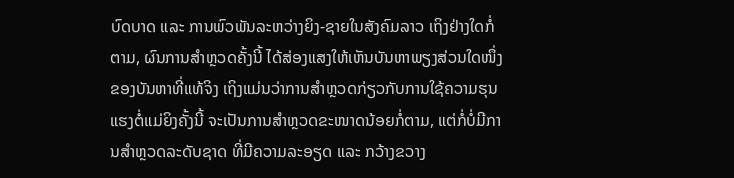ບົດບາດ ແລະ ການພົວພັນລະຫວ່າງຍິງ-ຊາຍໃນສັງຄົມລາວ ເຖິງຢ່າງໃດກໍ່ຕາມ, ຜົນການສຳຫຼວດຄັ້ງນີ້ ໄດ້ສ່ອງແສງໃຫ້ເຫັນບັນຫາພຽງສ່ວນໃດໜຶ່ງຂອງບັນຫາທີ່ແທ້ຈິງ ເຖິງແມ່ນວ່າການສຳຫຼວດກ່ຽວກັບການໃຊ້ຄວາມຮຸນແຮງຕໍ່ແມ່ຍິງຄັ້ງນີ້ ຈະເປັນການສຳຫຼວດຂະໜາດນ້ອຍກໍ່ຕາມ, ແຕ່ກໍ່ບໍ່ມີການສຳຫຼວດລະດັບຊາດ ທີ່ມີຄວາມລະອຽດ ແລະ ກວ້າງຂວາງ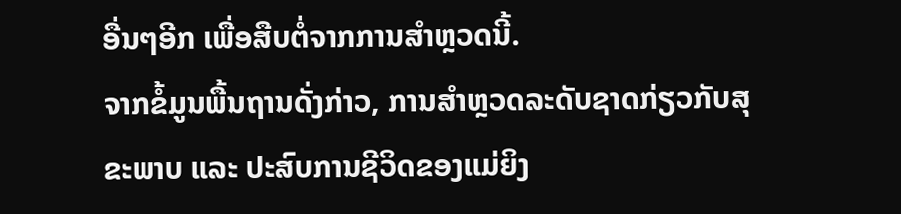ອື່ນໆອີກ ເພື່ອສືບຕໍ່ຈາກການສຳຫຼວດນີ້.
ຈາກຂໍ້ມູນພື້ນຖານດັ່ງກ່າວ, ການສຳຫຼວດລະດັບຊາດກ່ຽວກັບສຸຂະພາບ ແລະ ປະສົບການຊີວິດຂອງແມ່ຍິງ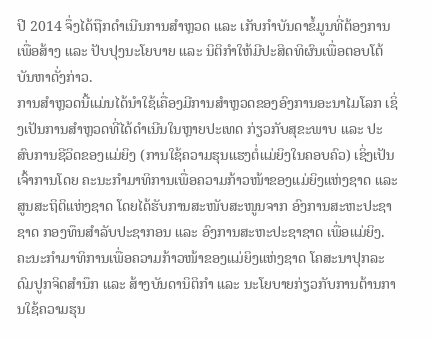ປີ 2014 ຈຶ່ງໄດ້ຖືກດຳເນີນການສຳຫຼວດ ແລະ ເກັບກຳບັນດາຂໍ້ມູນທີ່ຕ້ອງການ ເພື່ອສ້າງ ແລະ ປັບປຸງນະໂຍບາຍ ແລະ ນິຕິກຳໃຫ້ມີປະສິດທິຜົນເພື່ອຕອບໂຕ້ບັນຫາດັ່ງກ່າວ.
ການສຳຫຼວດນີ້ແມ່ນໄດ້ນຳໃຊ້ເຄື່ອງມີການສຳຫຼວດຂອງອົງການອະນາໄມໂລກ ເຊິ່ງເປັນການສຳຫຼວດທີ່ໄດ້ດຳເນີນໃນຫຼາຍປະເທດ ກ່ຽວກັບສຸຂະພາບ ແລະ ປະສົບການຊີວິດຂອງແມ່ຍິງ (ການໃຊ້ຄວາມຮຸນແຮງຕໍ່ແມ່ຍິງໃນຄອບຄົວ) ເຊິ່ງເປັນເຈົ້າການໂດຍ ຄະນະກຳມາທິການເພື່ອຄວາມກ້າວໜ້າຂອງແມ່ຍິງແຫ່ງຊາດ ແລະ ສູນສະຖິຕິແຫ່ງຊາດ ໂດຍໄດ້ຮັບການສະໜັບສະໜູນຈາກ ອົງການສະຫະປະຊາຊາດ ກອງທຶນສຳລັບປະຊາກອນ ແລະ ອົງການສະຫະປະຊາຊາດ ເພື່ອແມ່ຍິງ.
ຄະນະກຳມາທິການເພື່ອຄວາມກ້າວໜ້າຂອງແມ່ຍິງແຫ່ງຊາດ ໂຄສະນາປຸກລະດົມປູກຈິດສຳນຶກ ແລະ ສ້າງບັນດານິຕິກຳ ແລະ ນະໂຍບາຍກ່ຽວກັບການຕ້ານການໃຊ້ຄວາມຮຸນ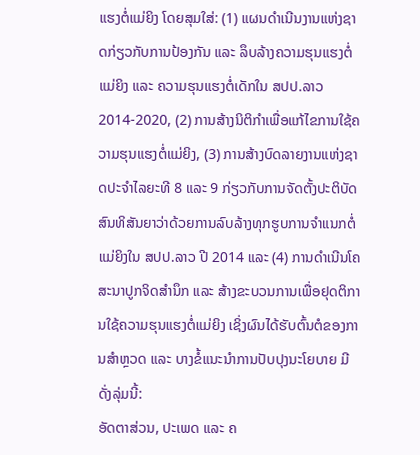ແຮງຕໍ່ແມ່ຍິງ ໂດຍສຸມໃສ່: (1) ແຜນດຳເນີນງານແຫ່ງຊາດກ່ຽວກັບການປ້ອງກັນ ແລະ ລຶບລ້າງຄວາມຮຸນແຮງຕໍ່ແມ່ຍິງ ແລະ ຄວາມຮຸນແຮງຕໍ່ເດັກໃນ ສປປ.ລາວ 2014-2020, (2) ການສ້າງນິຕິກຳເພື່ອແກ້ໄຂການໃຊ້ຄວາມຮຸນແຮງຕໍ່ແມ່ຍິງ, (3) ການສ້າງບົດລາຍງານແຫ່ງຊາດປະຈຳໄລຍະທີ 8 ແລະ 9 ກ່ຽວກັບການຈັດຕັ້ງປະຕິບັດສົນທິສັນຍາວ່າດ້ວຍການລົບລ້າງທຸກຮູບການຈຳແນກຕໍ່ແມ່ຍິງໃນ ສປປ.ລາວ ປີ 2014 ແລະ (4) ການດຳເນີນໂຄສະນາປູກຈິດສຳນຶກ ແລະ ສ້າງຂະບວນການເພື່ອຢຸດຕິການໃຊ້ຄວາມຮຸນແຮງຕໍ່ແມ່ຍິງ ເຊິ່ງຜົນໄດ້ຮັບຕົ້ນຕໍຂອງການສຳຫຼວດ ແລະ ບາງຂໍ້ແນະນຳການປັບປຸງນະໂຍບາຍ ມີດັ່ງລຸ່ມນີ້:
ອັດຕາສ່ວນ, ປະເພດ ແລະ ຄ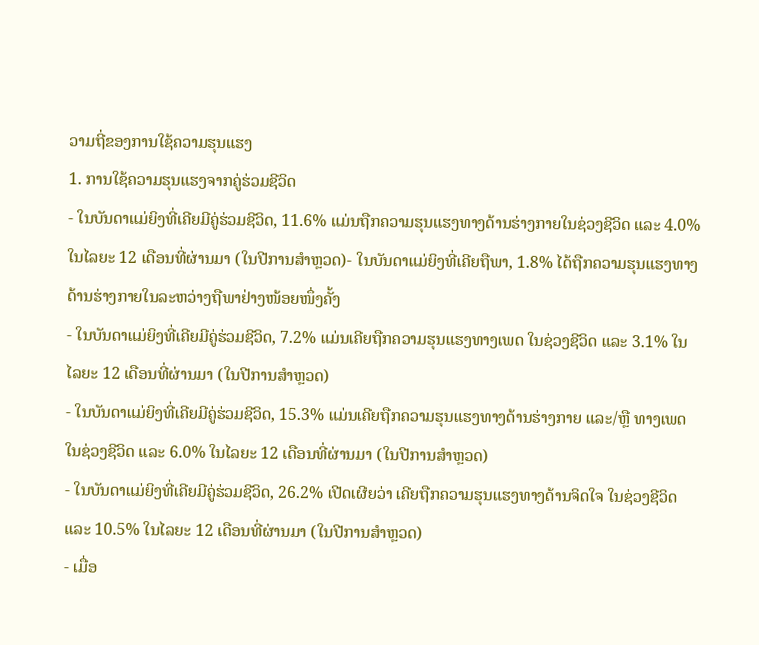ວາມຖີ່ຂອງການໃຊ້ຄວາມຮຸນແຮງ
1. ການໃຊ້ຄວາມຮຸນແຮງຈາກຄູ່ຮ່ວມຊີວິດ
- ໃນບັນດາແມ່ຍິງທີ່ເຄີຍມີຄູ່ຮ່ວມຊີວິດ, 11.6% ແມ່ນຖືກຄວາມຮຸນແຮງທາງດ້ານຮ່າງກາຍໃນຊ່ວງຊີວິດ ແລະ 4.0% ໃນໄລຍະ 12 ເດືອນທີ່ຜ່ານມາ (ໃນປີການສຳຫຼວດ)- ໃນບັນດາແມ່ຍິງທີ່ເຄີຍຖືພາ, 1.8% ໄດ້ຖືກຄວາມຮຸນແຮງທາງດ້ານຮ່າງກາຍໃນລະຫວ່າງຖືພາຢ່າງໜ້ອຍໜຶ່ງຄັ້ງ
- ໃນບັນດາແມ່ຍິງທີ່ເຄີຍມີຄູ່ຮ່ວມຊີວິດ, 7.2% ແມ່ນເຄີຍຖືກຄວາມຮຸນແຮງທາງເພດ ໃນຊ່ວງຊີວິດ ແລະ 3.1% ໃນໄລຍະ 12 ເດືອນທີ່ຜ່ານມາ (ໃນປີການສຳຫຼວດ)
- ໃນບັນດາແມ່ຍິງທີ່ເຄີຍມີຄູ່ຮ່ວມຊີວິດ, 15.3% ແມ່ນເຄີຍຖືກຄວາມຮຸນແຮງທາງດ້ານຮ່າງກາຍ ແລະ/ຫຼື ທາງເພດໃນຊ່ວງຊີວິດ ແລະ 6.0% ໃນໄລຍະ 12 ເດືອນທີ່ຜ່ານມາ (ໃນປີການສຳຫຼວດ)
- ໃນບັນດາແມ່ຍິງທີ່ເຄີຍມີຄູ່ຮ່ວມຊີວິດ, 26.2% ເປີດເຜີຍວ່າ ເຄີຍຖືກຄວາມຮຸນແຮງທາງດ້ານຈິດໃຈ ໃນຊ່ວງຊີວິດ ແລະ 10.5% ໃນໄລຍະ 12 ເດືອນທີ່ຜ່ານມາ (ໃນປີການສຳຫຼວດ)
- ເມື່ອ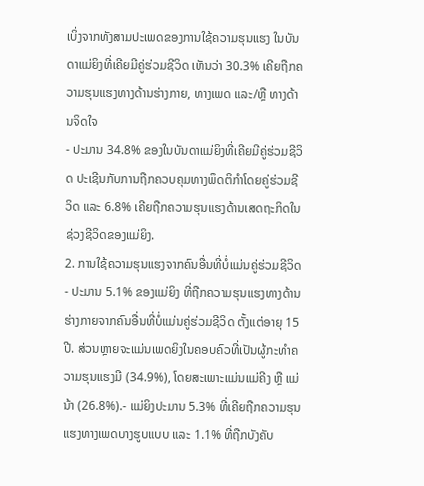ເບິ່ງຈາກທັງສາມປະເພດຂອງການໃຊ້ຄວາມຮຸນແຮງ ໃນບັນດາແມ່ຍິງທີ່ເຄີຍມີຄູ່ຮ່ວມຊີວິດ ເຫັນວ່າ 30.3% ເຄີຍຖືກຄວາມຮຸນແຮງທາງດ້ານຮ່າງກາຍ, ທາງເພດ ແລະ/ຫຼື ທາງດ້ານຈິດໃຈ
- ປະມານ 34.8% ຂອງໃນບັນດາແມ່ຍິງທີ່ເຄີຍມີຄູ່ຮ່ວມຊີວິດ ປະເຊີນກັບການຖືກຄວບຄຸມທາງພຶດຕິກຳໂດຍຄູ່ຮ່ວມຊີວິດ ແລະ 6.8% ເຄີຍຖືກຄວາມຮຸນແຮງດ້ານເສດຖະກິດໃນຊ່ວງຊີວິດຂອງແມ່ຍິງ.
2. ການໃຊ້ຄວາມຮຸນແຮງຈາກຄົນອື່ນທີ່ບໍ່ແມ່ນຄູ່ຮ່ວມຊີວິດ
- ປະມານ 5.1% ຂອງແມ່ຍິງ ທີ່ຖືກຄວາມຮຸນແຮງທາງດ້ານຮ່າງກາຍຈາກຄົນອື່ນທີ່ບໍ່ແມ່ນຄູ່ຮ່ວມຊີວິດ ຕັ້ງແຕ່ອາຍຸ 15 ປີ. ສ່ວນຫຼາຍຈະແມ່ນເພດຍິງໃນຄອບຄົວທີ່ເປັນຜູ້ກະທຳຄວາມຮຸນແຮງມີ (34.9%), ໂດຍສະເພາະແມ່ນແມ່ຄີງ ຫຼື ແມ່ນ້າ (26.8%).- ແມ່ຍິງປະມານ 5.3% ທີ່ເຄີຍຖືກຄວາມຮຸນແຮງທາງເພດບາງຮູບແບບ ແລະ 1.1% ທີ່ຖືກບັງຄັບ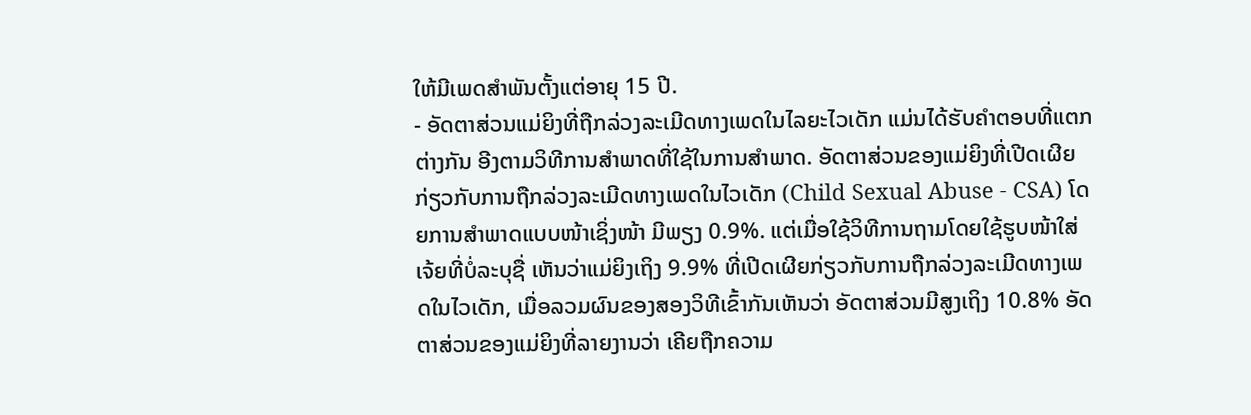ໃຫ້ມີເພດສຳພັນຕັ້ງແຕ່ອາຍຸ 15 ປີ.
- ອັດຕາສ່ວນແມ່ຍິງທີ່ຖືກລ່ວງລະເມີດທາງເພດໃນໄລຍະໄວເດັກ ແມ່ນໄດ້ຮັບຄຳຕອບທີ່ແຕກຕ່າງກັນ ອີງຕາມວິທີການສຳພາດທີ່ໃຊ້ໃນການສຳພາດ. ອັດຕາສ່ວນຂອງແມ່ຍິງທີ່ເປີດເຜີຍກ່ຽວກັບການຖືກລ່ວງລະເມີດທາງເພດໃນໄວເດັກ (Child Sexual Abuse - CSA) ໂດຍການສຳພາດແບບໜ້າເຊິ່ງໜ້າ ມີພຽງ 0.9%. ແຕ່ເມື່ອໃຊ້ວິທີການຖາມໂດຍໃຊ້ຮູບໜ້າໃສ່ເຈ້ຍທີ່ບໍ່ລະບຸຊື່ ເຫັນວ່າແມ່ຍິງເຖິງ 9.9% ທີ່ເປີດເຜີຍກ່ຽວກັບການຖືກລ່ວງລະເມີດທາງເພດໃນໄວເດັກ, ເມື່ອລວມຜົນຂອງສອງວິທີເຂົ້າກັນເຫັນວ່າ ອັດຕາສ່ວນມີສູງເຖິງ 10.8% ອັດຕາສ່ວນຂອງແມ່ຍິງທີ່ລາຍງານວ່າ ເຄີຍຖືກຄວາມ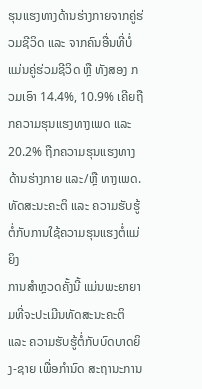ຮຸນແຮງທາງດ້ານຮ່າງກາຍຈາກຄູ່ຮ່ວມຊີວິດ ແລະ ຈາກຄົນອື່ນທີ່ບໍ່ແມ່ນຄູ່ຮ່ວມຊີວິດ ຫຼື ທັງສອງ ກວມເອົາ 14.4%, 10.9% ເຄີຍຖືກຄວາມຮຸນແຮງທາງເພດ ແລະ 20.2% ຖືກຄວາມຮຸນແຮງທາງດ້ານຮ່າງກາຍ ແລະ/ຫຼື ທາງເພດ.
ທັດສະນະຄະຕິ ແລະ ຄວາມຮັບຮູ້ຕໍ່ກັບການໃຊ້ຄວາມຮຸນແຮງຕໍ່ແມ່ຍິງ
ການສຳຫຼວດຄັ້ງນີ້ ແມ່ນພະຍາຍາມທີ່ຈະປະເມີນທັດສະນະຄະຕິ ແລະ ຄວາມຮັບຮູ້ຕໍ່ກັບບົດບາດຍິງ-ຊາຍ ເພື່ອກຳນົດ ສະຖານະການ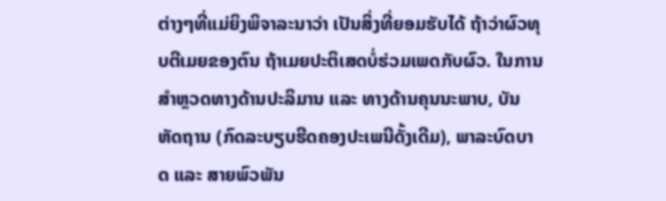ຕ່າງໆທີ່ແມ່ຍິງພິຈາລະນາວ່າ ເປັນສິ່ງທີ່ຍອມຮັບໄດ້ ຖ້າວ່າຜົວທຸບຕີເມຍຂອງຕົນ ຖ້າເມຍປະຕິເສດບໍ່ຮ່ວມເພດກັບຜົວ. ໃນການສຳຫຼວດທາງດ້ານປະລິມານ ແລະ ທາງດ້ານຄຸນນະພາບ, ບັນຫັດຖານ (ກົດລະບຽບຮີດຄອງປະເພນີດັ້ງເດີມ), ພາລະບົດບາດ ແລະ ສາຍພົວພັນ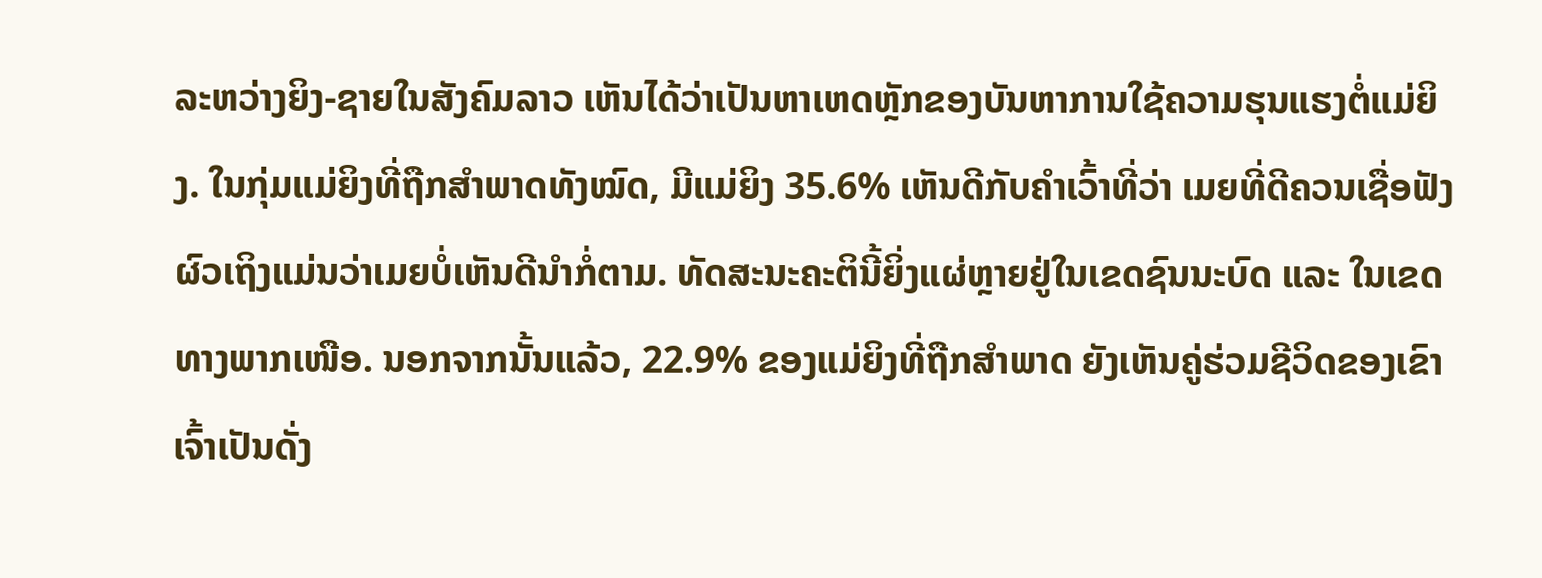ລະຫວ່າງຍິງ-ຊາຍໃນສັງຄົມລາວ ເຫັນໄດ້ວ່າເປັນຫາເຫດຫຼັກຂອງບັນຫາການໃຊ້ຄວາມຮຸນແຮງຕໍ່ແມ່ຍິງ. ໃນກຸ່ມແມ່ຍິງທີ່ຖືກສຳພາດທັງໝົດ, ມີແມ່ຍິງ 35.6% ເຫັນດີກັບຄຳເວົ້າທີ່ວ່າ ເມຍທີ່ດີຄວນເຊື່ອຟັງຜົວເຖິງແມ່ນວ່າເມຍບໍ່ເຫັນດີນຳກໍ່ຕາມ. ທັດສະນະຄະຕິນີ້ຍິ່ງແຜ່ຫຼາຍຢູ່ໃນເຂດຊົນນະບົດ ແລະ ໃນເຂດທາງພາກເໜືອ. ນອກຈາກນັ້ນແລ້ວ, 22.9% ຂອງແມ່ຍິງທີ່ຖືກສຳພາດ ຍັງເຫັນຄູ່ຮ່ວມຊີວິດຂອງເຂົາເຈົ້າເປັນດັ່ງ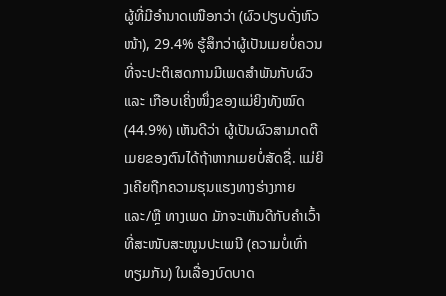ຜູ້ທີ່ມີອຳນາດເໜືອກວ່າ (ຜົວປຽບດັ່ງຫົວໜ້າ), 29.4% ຮູ້ສຶກວ່າຜູ້ເປັນເມຍບໍ່ຄວນທີ່ຈະປະຕິເສດການມີເພດສຳພັນກັບຜົວ ແລະ ເກືອບເຄິ່ງໜຶ່ງຂອງແມ່ຍິງທັງໝົດ (44.9%) ເຫັນດີວ່າ ຜູ້ເປັນຜົວສາມາດຕີເມຍຂອງຕົນໄດ້ຖ້າຫາກເມຍບໍ່ສັດຊື່. ແມ່ຍິງເຄີຍຖືກຄວາມຮຸນແຮງທາງຮ່າງກາຍ ແລະ/ຫຼື ທາງເພດ ມັກຈະເຫັນດີກັບຄຳເວົ້າທີ່ສະໜັບສະໜູນປະເພນີ (ຄວາມບໍ່ເທົ່າທຽມກັນ) ໃນເລື່ອງບົດບາດ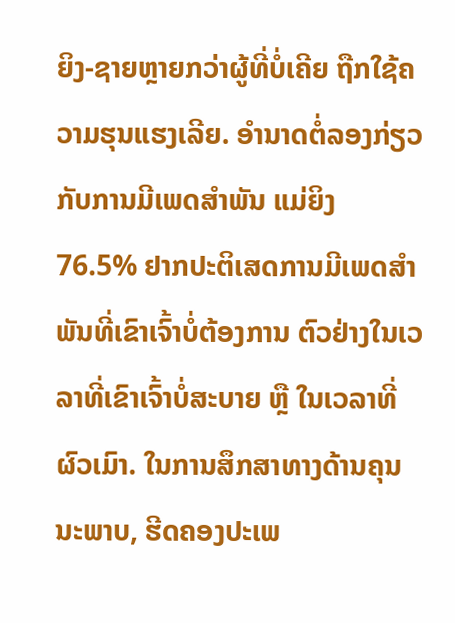ຍິງ-ຊາຍຫຼາຍກວ່າຜູ້ທີ່ບໍ່ເຄີຍ ຖືກໃຊ້ຄວາມຮຸນແຮງເລີຍ. ອຳນາດຕໍ່ລອງກ່ຽວກັບການມີເພດສຳພັນ ແມ່ຍິງ 76.5% ຢາກປະຕິເສດການມີເພດສຳພັນທີ່ເຂົາເຈົ້າບໍ່ຕ້ອງການ ຕົວຢ່າງໃນເວລາທີ່ເຂົາເຈົ້າບໍ່ສະບາຍ ຫຼື ໃນເວລາທີ່ຜົວເມົາ. ໃນການສຶກສາທາງດ້ານຄຸນນະພາບ, ຮີດຄອງປະເພ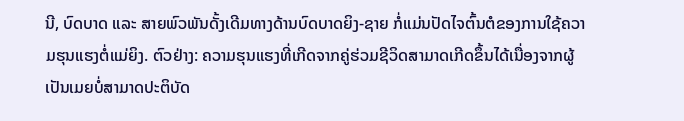ນີ, ບົດບາດ ແລະ ສາຍພົວພັນດັ້ງເດີມທາງດ້ານບົດບາດຍິງ-ຊາຍ ກໍ່ແມ່ນປັດໄຈຕົ້ນຕໍຂອງການໃຊ້ຄວາມຮຸນແຮງຕໍ່ແມ່ຍິງ. ຕົວຢ່າງ: ຄວາມຮຸນແຮງທີ່ເກີດຈາກຄູ່ຮ່ວມຊີວິດສາມາດເກີດຂຶ້ນໄດ້ເນື່ອງຈາກຜູ້ເປັນເມຍບໍ່ສາມາດປະຕິບັດ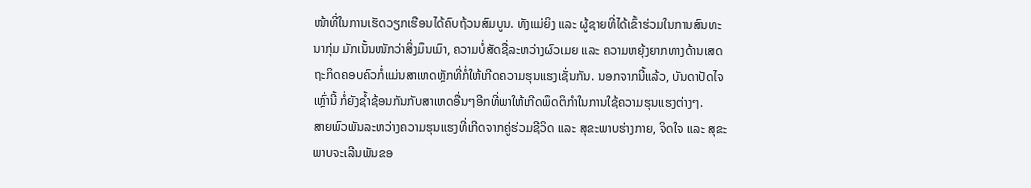ໜ້າທີ່ໃນການເຮັດວຽກເຮືອນໄດ້ຄົບຖ້ວນສົມບູນ. ທັງແມ່ຍິງ ແລະ ຜູ້ຊາຍທີ່ໄດ້ເຂົ້າຮ່ວມໃນການສົນທະນາກຸ່ມ ມັກເນັ້ນໜັກວ່າສິ່ງມຶນເມົາ, ຄວາມບໍ່ສັດຊື່ລະຫວ່າງຜົວເມຍ ແລະ ຄວາມຫຍຸ້ງຍາກທາງດ້ານເສດຖະກິດຄອບຄົວກໍ່ແມ່ນສາເຫດຫຼັກທີ່ກໍ່ໃຫ້ເກີດຄວາມຮຸນແຮງເຊັ່ນກັນ. ນອກຈາກນີ້ແລ້ວ, ບັນດາປັດໄຈເຫຼົ່ານີ້ ກໍ່ຍັງຊ້ຳຊ້ອນກັນກັບສາເຫດອື່ນໆອີກທີ່ພາໃຫ້ເກີດພຶດຕິກຳໃນການໃຊ້ຄວາມຮຸນແຮງຕ່າງໆ.
ສາຍພົວພັນລະຫວ່າງຄວາມຮຸນແຮງທີ່ເກີດຈາກຄູ່ຮ່ວມຊີວິດ ແລະ ສຸຂະພາບຮ່າງກາຍ, ຈິດໃຈ ແລະ ສຸຂະພາບຈະເລີນພັນຂອ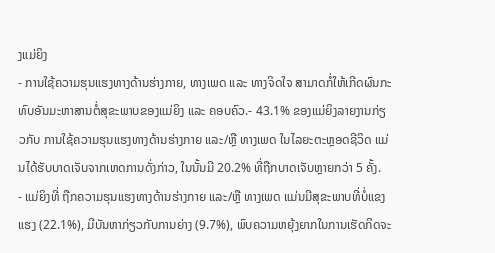ງແມ່ຍິງ
- ການໃຊ້ຄວາມຮຸນແຮງທາງດ້ານຮ່າງກາຍ, ທາງເພດ ແລະ ທາງຈິດໃຈ ສາມາດກໍ່ໃຫ້ເກີດຜົນກະທົບອັນມະຫາສານຕໍ່ສຸຂະພາບຂອງແມ່ຍິງ ແລະ ຄອບຄົວ.- 43.1% ຂອງແມ່ຍິງລາຍງານກ່ຽວກັບ ການໃຊ້ຄວາມຮຸນແຮງທາງດ້ານຮ່າງກາຍ ແລະ/ຫຼື ທາງເພດ ໃນໄລຍະຕະຫຼອດຊີວິດ ແມ່ນໄດ້ຮັບບາດເຈັບຈາກເຫດການດັ່ງກ່າວ, ໃນນັ້ນມີ 20.2% ທີ່ຖືກບາດເຈັບຫຼາຍກວ່າ 5 ຄັ້ງ.
- ແມ່ຍິງທີ່ ຖືກຄວາມຮຸນແຮງທາງດ້ານຮ່າງກາຍ ແລະ/ຫຼື ທາງເພດ ແມ່ນມີສຸຂະພາບທີ່ບໍ່ແຂງແຮງ (22.1%), ມີບັນຫາກ່ຽວກັບການຍ່າງ (9.7%), ພົບຄວາມຫຍຸ້ງຍາກໃນການເຮັດກິດຈະ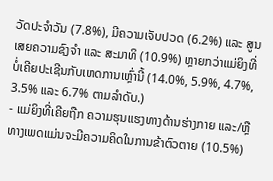ວັດປະຈຳວັນ (7.8%), ມີຄວາມເຈັບປວດ (6.2%) ແລະ ສູນເສຍຄວາມຊົງຈຳ ແລະ ສະມາທິ (10.9%) ຫຼາຍກວ່າແມ່ຍິງທີ່ບໍ່ເຄີຍປະເຊີນກັບເຫດການເຫຼົ່ານີ້ (14.0%, 5.9%, 4.7%, 3.5% ແລະ 6.7% ຕາມລຳດັບ.)
- ແມ່ຍິງທີ່ເຄີຍຖືກ ຄວາມຮຸນແຮງທາງດ້ານຮ່າງກາຍ ແລະ/ຫຼື ທາງເພດແມ່ນຈະມີຄວາມຄິດໃນການຂ້າຕົວຕາຍ (10.5%)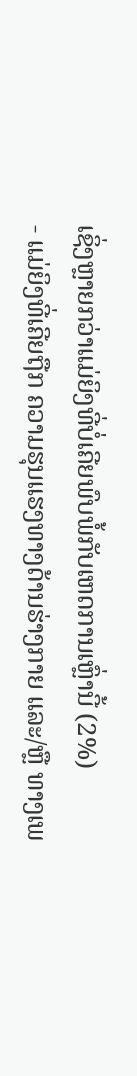ເຊິ່ງຫຼາຍກວ່າແມ່ຍິງທີ່ບໍ່ເຄີຍພົບພໍ້ກັບເຫດການເຫຼົ່ານີ້ (2%)
- ແມ່ຍິງທີ່ເຄີຍຖືກ ຄວາມຮຸນແຮງທາງດ້ານຮ່າງກາຍ ແລະ/ຫຼື ທາງເພ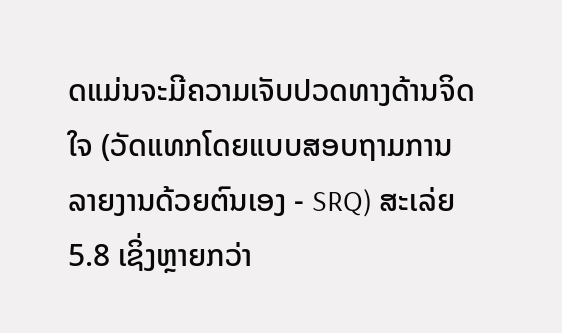ດແມ່ນຈະມີຄວາມເຈັບປວດທາງດ້ານຈິດໃຈ (ວັດແທກໂດຍແບບສອບຖາມການລາຍງານດ້ວຍຕົນເອງ - SRQ) ສະເລ່ຍ 5.8 ເຊິ່ງຫຼາຍກວ່າ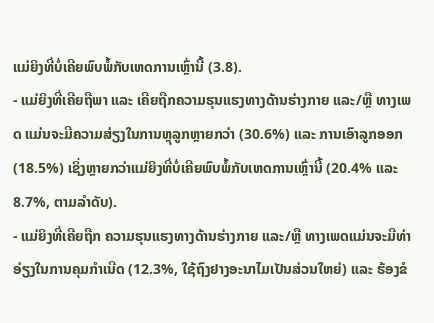ແມ່ຍິງທີ່ບໍ່ເຄີຍພົບພໍ້ກັບເຫດການເຫຼົ່ານີ້ (3.8).
- ແມ່ຍິງທີ່ເຄີຍຖືພາ ແລະ ເຄີຍຖືກຄວາມຮຸນແຮງທາງດ້ານຮ່າງກາຍ ແລະ/ຫຼື ທາງເພດ ແມ່ນຈະມີຄວາມສ່ຽງໃນການຫຼຸລູກຫຼາຍກວ່າ (30.6%) ແລະ ການເອົາລູກອອກ (18.5%) ເຊິ່ງຫຼາຍກວ່າແມ່ຍິງທີ່ບໍ່ເຄີຍພົບພໍ້ກັບເຫດການເຫຼົ່ານີ້ (20.4% ແລະ 8.7%, ຕາມລຳດັບ).
- ແມ່ຍິງທີ່ເຄີຍຖືກ ຄວາມຮຸນແຮງທາງດ້ານຮ່າງກາຍ ແລະ/ຫຼື ທາງເພດແມ່ນຈະມີທ່າອ່ຽງໃນການຄຸມກຳເນີດ (12.3%, ໃຊ້ຖົງຢາງອະນາໄມເປັນສ່ວນໃຫຍ່) ແລະ ຮ້ອງຂໍ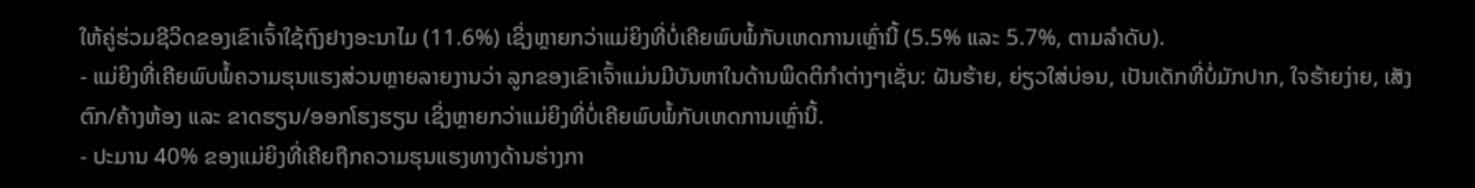ໃຫ້ຄູ່ຮ່ວມຊີວິດຂອງເຂົາເຈົ້າໃຊ້ຖົງຢາງອະນາໄມ (11.6%) ເຊິ່ງຫຼາຍກວ່າແມ່ຍິງທີ່ບໍ່ເຄີຍພົບພໍ້ກັບເຫດການເຫຼົ່ານີ້ (5.5% ແລະ 5.7%, ຕາມລຳດັບ).
- ແມ່ຍິງທີ່ເຄີຍພົບພໍ້ຄວາມຮຸນແຮງສ່ວນຫຼາຍລາຍງານວ່າ ລູກຂອງເຂົາເຈົ້າແມ່ນມີບັນຫາໃນດ້ານພຶດຕິກຳຕ່າງໆເຊັ່ນ: ຝັນຮ້າຍ, ຍ່ຽວໃສ່ບ່ອນ, ເປັນເດັກທີ່ບໍ່ມັກປາກ, ໃຈຮ້າຍງ່າຍ, ເສັງຕົກ/ຄ້າງຫ້ອງ ແລະ ຂາດຮຽນ/ອອກໂຮງຮຽນ ເຊິ່ງຫຼາຍກວ່າແມ່ຍິງທີ່ບໍ່ເຄີຍພົບພໍ້ກັບເຫດການເຫຼົ່ານີ້.
- ປະມານ 40% ຂອງແມ່ຍິງທີ່ເຄີຍຖືກຄວາມຮຸນແຮງທາງດ້ານຮ່າງກາ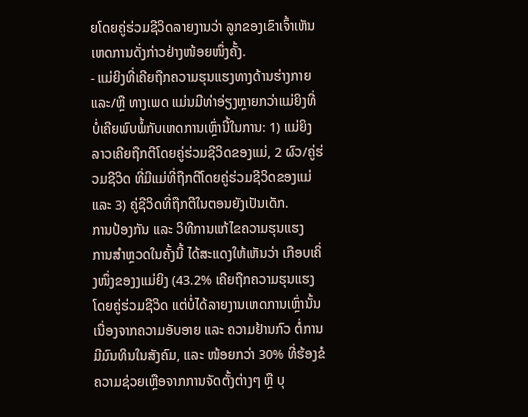ຍໂດຍຄູ່ຮ່ວມຊີວິດລາຍງານວ່າ ລູກຂອງເຂົາເຈົ້າເຫັນເຫດການດັ່ງກ່າວຢ່າງໜ້ອຍໜຶ່ງຄັ້ງ.
- ແມ່ຍິງທີ່ເຄີຍຖືກຄວາມຮຸນແຮງທາງດ້ານຮ່າງກາຍ ແລະ/ຫຼື ທາງເພດ ແມ່ນມີທ່າອ່ຽງຫຼາຍກວ່າແມ່ຍິງທີ່ບໍ່ເຄີຍພົບພໍ້ກັບເຫດການເຫຼົ່ານີ້ໃນການ: 1) ແມ່ຍິງລາວເຄີຍຖືກຕີໂດຍຄູ່ຮ່ວມຊີວິດຂອງແມ່, 2 ຜົວ/ຄູ່ຮ່ວມຊີວິດ ທີ່ມີແມ່ທີ່ຖືກຕີໂດຍຄູ່ຮ່ວມຊີວິດຂອງແມ່ ແລະ 3) ຄູ່ຊີວິດທີ່ຖືກຕີໃນຕອນຍັງເປັນເດັກ.
ການປ້ອງກັນ ແລະ ວິທີການແກ້ໄຂຄວາມຮຸນແຮງ
ການສຳຫຼວດໃນຄັ້ງນີ້ ໄດ້ສະແດງໃຫ້ເຫັນວ່າ ເກືອບເຄິ່ງໜຶ່ງຂອງງແມ່ຍິງ (43.2% ເຄີຍຖືກຄວາມຮຸນແຮງໂດຍຄູ່ຮ່ວມຊີວິດ ແຕ່ບໍ່ໄດ້ລາຍງານເຫດການເຫຼົ່ານັ້ນ ເນື່ອງຈາກຄວາມອັບອາຍ ແລະ ຄວາມຢ້ານກົວ ຕໍ່ການມີມົນທິນໃນສັງຄົມ, ແລະ ໜ້ອຍກວ່າ 30% ທີ່ຮ້ອງຂໍຄວາມຊ່ວຍເຫຼືອຈາກການຈັດຕັ້ງຕ່າງໆ ຫຼື ບຸ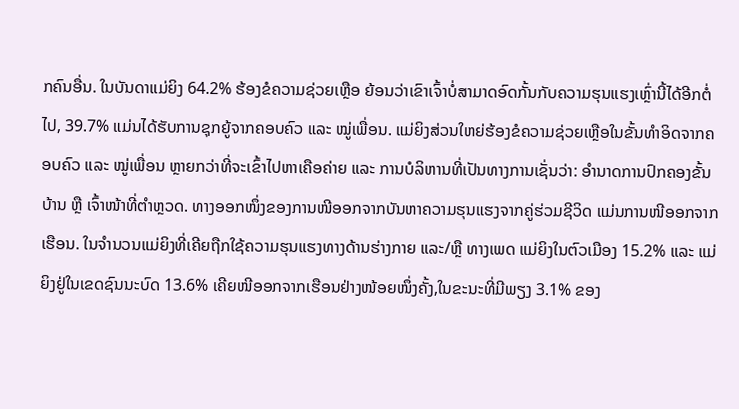ກຄົນອື່ນ. ໃນບັນດາແມ່ຍິງ 64.2% ຮ້ອງຂໍຄວາມຊ່ວຍເຫຼືອ ຍ້ອນວ່າເຂົາເຈົ້າບໍ່ສາມາດອົດກັ້ນກັບຄວາມຮຸນແຮງເຫຼົ່ານີ້ໄດ້ອີກຕໍ່ໄປ, 39.7% ແມ່ນໄດ້ຮັບການຊຸກຍູ້ຈາກຄອບຄົວ ແລະ ໝູ່ເພື່ອນ. ແມ່ຍິງສ່ວນໃຫຍ່ຮ້ອງຂໍຄວາມຊ່ວຍເຫຼືອໃນຂັ້ນທຳອິດຈາກຄອບຄົວ ແລະ ໝູ່ເພື່ອນ ຫຼາຍກວ່າທີ່ຈະເຂົ້າໄປຫາເຄືອຄ່າຍ ແລະ ການບໍລິຫານທີ່ເປັນທາງການເຊັ່ນວ່າ: ອຳນາດການປົກຄອງຂັ້ນບ້ານ ຫຼື ເຈົ້າໜ້າທີ່ຕຳຫຼວດ. ທາງອອກໜຶ່ງຂອງການໜີອອກຈາກບັນຫາຄວາມຮຸນແຮງຈາກຄູ່ຮ່ວມຊີວິດ ແມ່ນການໜີອອກຈາກເຮືອນ. ໃນຈຳນວນແມ່ຍິງທີ່ເຄີຍຖືກໃຊ້ຄວາມຮຸນແຮງທາງດ້ານຮ່າງກາຍ ແລະ/ຫຼື ທາງເພດ ແມ່ຍິງໃນຕົວເມືອງ 15.2% ແລະ ແມ່ຍິງຢູ່ໃນເຂດຊົນນະບົດ 13.6% ເຄີຍໜີອອກຈາກເຮືອນຢ່າງໜ້ອຍໜຶ່ງຄັ້ງ,ໃນຂະນະທີ່ມີພຽງ 3.1% ຂອງ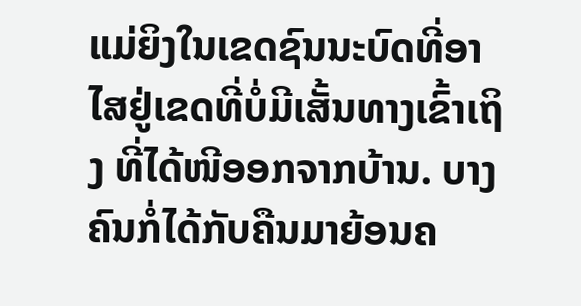ແມ່ຍິງໃນເຂດຊົນນະບົດທີ່ອາໄສຢູ່ເຂດທີ່ບໍ່ມີເສັ້ນທາງເຂົ້າເຖິງ ທີ່ໄດ້ໜີອອກຈາກບ້ານ. ບາງຄົນກໍ່ໄດ້ກັບຄືນມາຍ້ອນຄ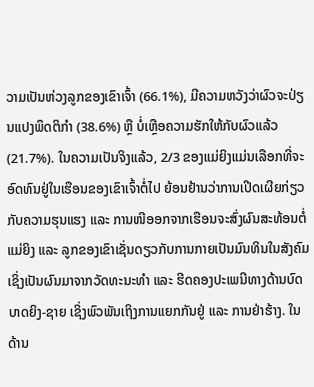ວາມເປັນຫ່ວງລູກຂອງເຂົາເຈົ້າ (66.1%), ມີຄວາມຫວັງວ່າຜົວຈະປ່ຽນແປງພຶດຕິກຳ (38.6%) ຫຼື ບໍ່ເຫຼືອຄວາມຮັກໃຫ້ກັບຜົວແລ້ວ (21.7%). ໃນຄວາມເປັນຈິງແລ້ວ, 2/3 ຂອງແມ່ຍິງແມ່ນເລືອກທີ່ຈະອົດທົນຢູ່ໃນເຮືອນຂອງເຂົາເຈົ້າຕໍ່ໄປ ຍ້ອນຢ້ານວ່າການເປີດເຜີຍກ່ຽວກັບຄວາມຮຸນແຮງ ແລະ ການໜີອອກຈາກເຮືອນຈະສົ່ງຜົນສະທ້ອນຕໍ່ແມ່ຍິງ ແລະ ລູກຂອງເຂົາເຊັ່ນດຽວກັບການກາຍເປັນມົນທິນໃນສັງຄົມ ເຊິ່ງເປັນຜົນມາຈາກວັດທະນະທຳ ແລະ ຮີດຄອງປະເພນີທາງດ້ານບົດບາດຍິງ-ຊາຍ ເຊິ່ງພົວພັນເຖິງການແຍກກັນຢູ່ ແລະ ການຢ່າຮ້າງ. ໃນດ້ານ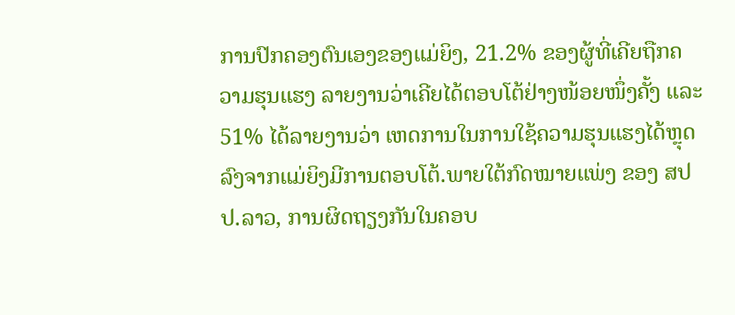ການປົກຄອງຕົນເອງຂອງແມ່ຍິງ, 21.2% ຂອງຜູ້ທີ່ເຄີຍຖືກຄວາມຮຸນແຮງ ລາຍງານວ່າເຄີຍໄດ້ຕອບໂຕ້ຢ່າງໜ້ອຍໜຶ່ງຄັ້ງ ແລະ 51% ໄດ້ລາຍງານວ່າ ເຫດການໃນການໃຊ້ຄວາມຮຸນແຮງໄດ້ຫຼຸດລົງຈາກແມ່ຍິງມີການຕອບໂຕ້.ພາຍໃຕ້ກົດໝາຍແພ່ງ ຂອງ ສປປ.ລາວ, ການຜິດຖຽງກັນໃນຄອບ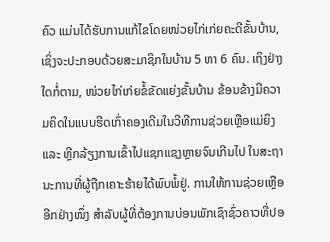ຄົວ ແມ່ນໄດ້ຮັບການແກ້ໄຂໂດຍໜ່ວຍໄກ່ເກ່ຍຄະດີຂັ້ນບ້ານ, ເຊິ່ງຈະປະກອບດ້ວຍສະມາຊິກໃນບ້ານ 5 ຫາ 6 ຄົນ. ເຖິງຢ່າງໃດກໍ່ຕາມ, ໜ່ວຍໄກ່ເກ່ຍຂໍ້ຂັດແຍ່ງຂັ້ນບ້ານ ຂ້ອນຂ້າງມີຄວາມຄິດໃນແບບຮີດເກົ່າຄອງເດີມໃນວີທີການຊ່ວຍເຫຼືອແມ່ຍິງ ແລະ ຫຼີກລ້ຽງການເຂົ້າໄປແຊກແຊງຫຼາຍຈົນເກີນໄປ ໃນສະຖານະການທີ່ຜູ້ຖືກເຄາະຮ້າຍໄດ້ພົບພໍ້ຢູ່. ການໃຫ້ການຊ່ວຍເຫຼືອອີກຢ່າງໜຶ່ງ ສຳລັບຜູ້ທີ່ຕ້ອງການບ່ອນພັກເຊົາຊົ່ວຄາວທີ່ປອ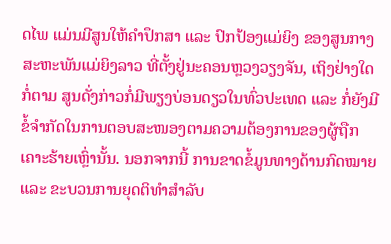ດໄພ ແມ່ນມີສູນໃຫ້ຄຳປຶກສາ ແລະ ປົກປ້ອງແມ່ຍິງ ຂອງສູນກາງສະຫະພັນແມ່ຍິງລາວ ທີ່ຕັ້ງຢູ່ນະຄອນຫຼວງວຽງຈັນ, ເຖິງຢ່າງໃດກໍ່ຕາມ ສູນດັ່ງກ່າວກໍ່ມີພຽງບ່ອນດຽວໃນທົ່ວປະເທດ ແລະ ກໍ່ຍັງມີຂໍ້ຈຳກັດໃນການຕອບສະໜອງຕາມຄວາມຕ້ອງການຂອງຜູ້ຖືກເຄາະຮ້າຍເຫຼົ່ານັ້ນ. ນອກຈາກນີ້ ການຂາດຂໍ້ມູນທາງດ້ານກົດໝາຍ ແລະ ຂະບວນການຍຸດຕິທຳສຳລັບ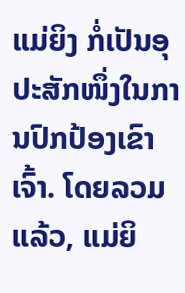ແມ່ຍິງ ກໍ່ເປັນອຸປະສັກໜຶ່ງໃນການປົກປ້ອງເຂົາເຈົ້າ. ໂດຍລວມແລ້ວ, ແມ່ຍິ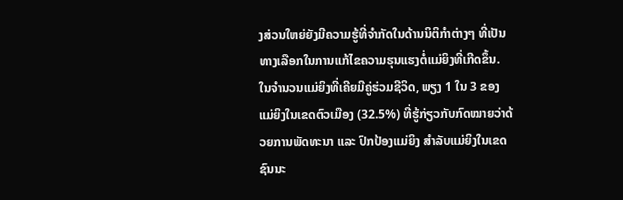ງສ່ວນໃຫຍ່ຍັງມີຄວາມຮູ້ທີ່ຈຳກັດໃນດ້ານນິຕິກຳຕ່າງໆ ທີ່ເປັນທາງເລືອກໃນການແກ້ໄຂຄວາມຮຸນແຮງຕໍ່ແມ່ຍິງທີ່ເກີດຂຶ້ນ. ໃນຈຳນວນແມ່ຍິງທີ່ເຄີຍມີຄູ່ຮ່ວມຊີວິດ, ພຽງ 1 ໃນ 3 ຂອງແມ່ຍິງໃນເຂດຕົວເມືອງ (32.5%) ທີ່ຮູ້ກ່ຽວກັບກົດໝາຍວ່າດ້ວຍການພັດທະນາ ແລະ ປົກປ້ອງແມ່ຍິງ ສຳລັບແມ່ຍິງໃນເຂດຊົນນະ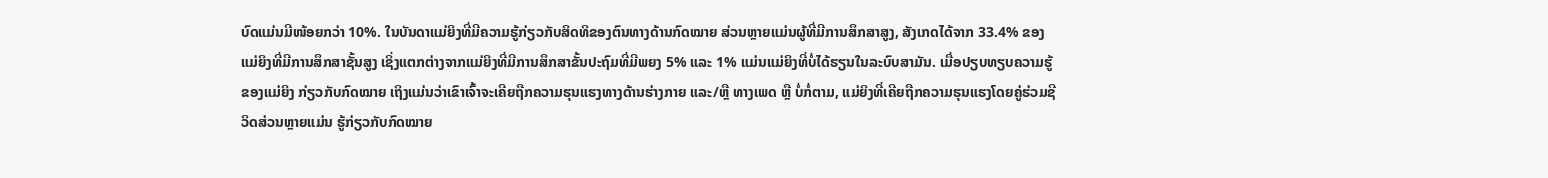ບົດແມ່ນມີໜ້ອຍກວ່າ 10%. ໃນບັນດາແມ່ຍິງທີ່ມີຄວາມຮູ້ກ່ຽວກັບສິດທິຂອງຕົນທາງດ້ານກົດໝາຍ ສ່ວນຫຼາຍແມ່ນຜູ້ທີ່ມີການສຶກສາສູງ, ສັງເກດໄດ້ຈາກ 33.4% ຂອງແມ່ຍິງທີ່ມີການສຶກສາຊັ້ນສູງ ເຊິ່ງແຕກຕ່າງຈາກແມ່ຍິງທີ່ມີການສຶກສາຂັ້ນປະຖົມທີ່ມີພຍງ 5% ແລະ 1% ແມ່ນແມ່ຍິງທີ່ບໍ່ໄດ້ຮຽນໃນລະບົບສາມັນ. ເມື່ອປຽບທຽບຄວາມຮູ້ຂອງແມ່ຍິງ ກ່ຽວກັບກົດໝາຍ ເຖິງແມ່ນວ່າເຂົາເຈົ້າຈະເຄີຍຖືກຄວາມຮຸນແຮງທາງດ້ານຮ່າງກາຍ ແລະ/ຫຼື ທາງເພດ ຫຼື ບໍ່ກໍ່ຕາມ, ແມ່ຍິງທີ່ເຄີຍຖືກຄວາມຮຸນແຮງໂດຍຄູ່ຮ່ວມຊີວິດສ່ວນຫຼາຍແມ່ນ ຮູ້ກ່ຽວກັບກົດໝາຍ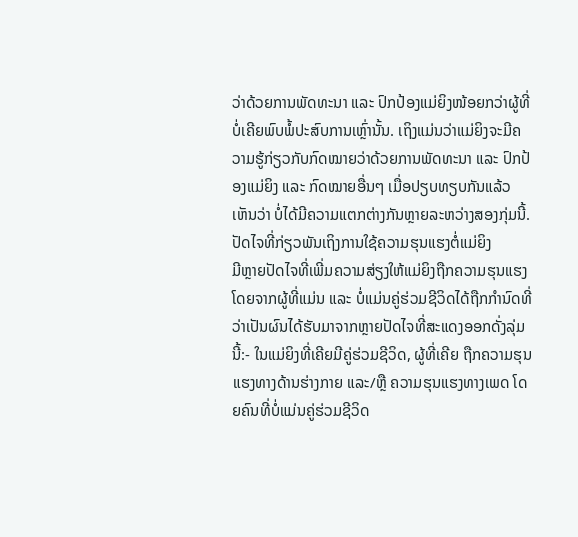ວ່າດ້ວຍການພັດທະນາ ແລະ ປົກປ້ອງແມ່ຍິງໜ້ອຍກວ່າຜູ້ທີ່ບໍ່ເຄີຍພົບພໍ້ປະສົບການເຫຼົ່ານັ້ນ. ເຖິງແມ່ນວ່າແມ່ຍິງຈະມີຄວາມຮູ້ກ່ຽວກັບກົດໝາຍວ່າດ້ວຍການພັດທະນາ ແລະ ປົກປ້ອງແມ່ຍິງ ແລະ ກົດໝາຍອື່ນໆ ເມື່ອປຽບທຽບກັນແລ້ວເຫັນວ່າ ບໍ່ໄດ້ມີຄວາມແຕກຕ່າງກັນຫຼາຍລະຫວ່າງສອງກຸ່ມນີ້.
ປັດໄຈທີ່ກ່ຽວພັນເຖິງການໃຊ້ຄວາມຮຸນແຮງຕໍ່ແມ່ຍິງ
ມີຫຼາຍປັດໄຈທີ່ເພີ່ມຄວາມສ່ຽງໃຫ້ແມ່ຍິງຖືກຄວາມຮຸນແຮງໂດຍຈາກຜູ້ທີ່ແມ່ນ ແລະ ບໍ່ແມ່ນຄູ່ຮ່ວມຊີວິດໄດ້ຖືກກຳນົດທີ່ວ່າເປັນຜົນໄດ້ຮັບມາຈາກຫຼາຍປັດໄຈທີ່ສະແດງອອກດັ່ງລຸ່ມນີ້:- ໃນແມ່ຍິງທີ່ເຄີຍມີຄູ່ຮ່ວມຊີວິດ, ຜູ້ທີ່ເຄີຍ ຖືກຄວາມຮຸນແຮງທາງດ້ານຮ່າງກາຍ ແລະ/ຫຼື ຄວາມຮຸນແຮງທາງເພດ ໂດຍຄົນທີ່ບໍ່ແມ່ນຄູ່ຮ່ວມຊີວິດ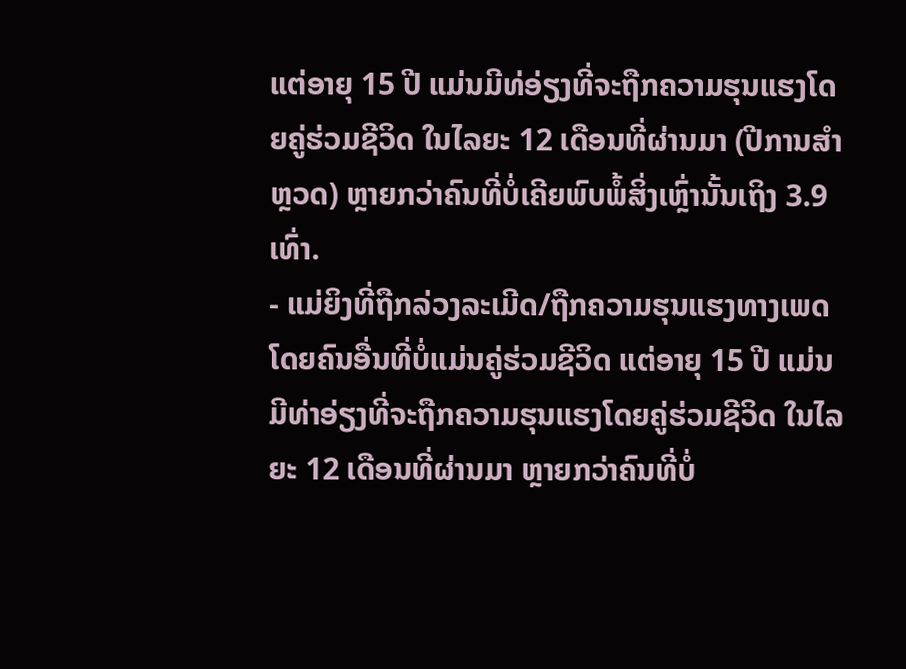ແຕ່ອາຍຸ 15 ປີ ແມ່ນມີທ່ອ່ຽງທີ່ຈະຖືກຄວາມຮຸນແຮງໂດຍຄູ່ຮ່ວມຊີວິດ ໃນໄລຍະ 12 ເດືອນທີ່ຜ່ານມາ (ປີການສຳຫຼວດ) ຫຼາຍກວ່າຄົນທີ່ບໍ່ເຄີຍພົບພໍ້ສິ່ງເຫຼົ່ານັ້ນເຖິງ 3.9 ເທົ່າ.
- ແມ່ຍິງທີ່ຖືກລ່ວງລະເມີດ/ຖືກຄວາມຮຸນແຮງທາງເພດໂດຍຄົນອື່ນທີ່ບໍ່ແມ່ນຄູ່ຮ່ວມຊີວິດ ແຕ່ອາຍຸ 15 ປີ ແມ່ນມີທ່າອ່ຽງທີ່ຈະຖືກຄວາມຮຸນແຮງໂດຍຄູ່ຮ່ວມຊີວິດ ໃນໄລຍະ 12 ເດືອນທີ່ຜ່ານມາ ຫຼາຍກວ່າຄົນທີ່ບໍ່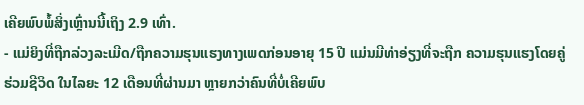ເຄີຍພົບພໍ້ສິ່ງເຫຼົ່ານນີ້ເຖິງ 2.9 ເທົ່າ.
- ແມ່ຍິງທີ່ຖືກລ່ວງລະເມີດ/ຖືກຄວາມຮຸນແຮງທາງເພດກ່ອນອາຍຸ 15 ປີ ແມ່ນມີທ່າອ່ຽງທີ່ຈະຖືກ ຄວາມຮຸນແຮງໂດຍຄູ່ຮ່ວມຊີວິດ ໃນໄລຍະ 12 ເດືອນທີ່ຜ່ານມາ ຫຼາຍກວ່າຄົນທີ່ບໍ່ເຄີຍພົບ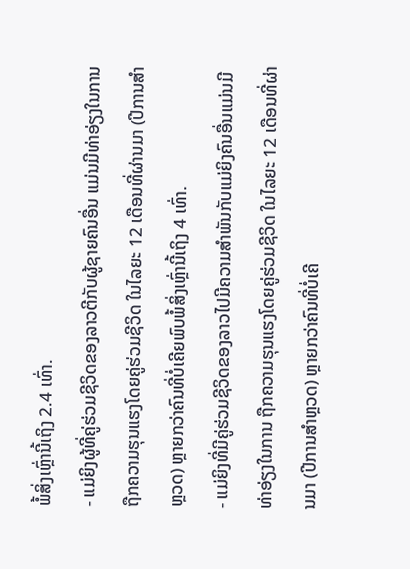ພໍ້ສິ່ງເຫຼົ່ານີ້ເຖິງ 2.4 ເທົ່າ.
- ແມ່ຍິງຜູ້ທີ່ຄູ່ຮ່ວມຊີວິດຂອງລາວຕີກັບຜູ້ຊາຍຄົນອື່ນ ແມ່ນມີທ່າອ່ຽງໃນການຖືກຄວາມຮຸນແຮງໂດຍຄູ່ຮ່ວມຊີວິດ ໃນໄລຍະ 12 ເດືອນທີ່ຜ່ານມາ (ປີການສຳຫຼວດ) ຫຼາຍກວ່າຄົນທີ່ບໍ່ເຄີຍພົບພໍ້ສິ່ງເຫຼົ່ານີ້ເຖິງ 4 ເທົ່າ.
- ແມ່ຍິງທີ່ມີຄູ່ຮ່ວມຊີວິດຂອງລາວໄປມີຄວາມສຳພັນກັບແມ່ຍິງຄົນອື່ນແມ່ນມີທ່າອ່ຽງໃນການ ຖືກຄວາມຮຸນແຮງໂດຍຄູ່ຮ່ວມຊີວິດ ໃນໄລຍະ 12 ເດືອນທີ່ຜ່ານມາ (ປີການສຳຫຼວດ) ຫຼາຍກວ່າຄົນທີ່ບໍ່ເຄີ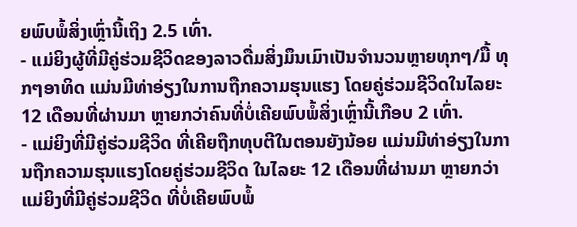ຍພົບພໍ້ສິ່ງເຫຼົ່ານີ້ເຖິງ 2.5 ເທົ່າ.
- ແມ່ຍິງຜູ້ທີ່ມີຄູ່ຮ່ວມຊີວິດຂອງລາວດື່ມສິ່ງມຶນເມົາເປັນຈຳນວນຫຼາຍທຸກໆ/ມື້ ທຸກໆອາທິດ ແມ່ນມີທ່າອ່ຽງໃນການຖືກຄວາມຮຸນແຮງ ໂດຍຄູ່ຮ່ວມຊີວິດໃນໄລຍະ 12 ເດືອນທີ່ຜ່ານມາ ຫຼາຍກວ່າຄົນທີ່ບໍ່ເຄີຍພົບພໍ້ສິ່ງເຫຼົ່ານີ້ເກືອບ 2 ເທົ່າ.
- ແມ່ຍິງທີ່ມີຄູ່ຮ່ວມຊີວິດ ທີ່ເຄີຍຖືກທຸບຕີໃນຕອນຍັງນ້ອຍ ແມ່ນມີທ່າອ່ຽງໃນການຖືກຄວາມຮຸນແຮງໂດຍຄູ່ຮ່ວມຊີວິດ ໃນໄລຍະ 12 ເດືອນທີ່ຜ່ານມາ ຫຼາຍກວ່າແມ່ຍິງທີ່ມີຄູ່ຮ່ວມຊີວິດ ທີ່ບໍ່ເຄີຍພົບພໍ້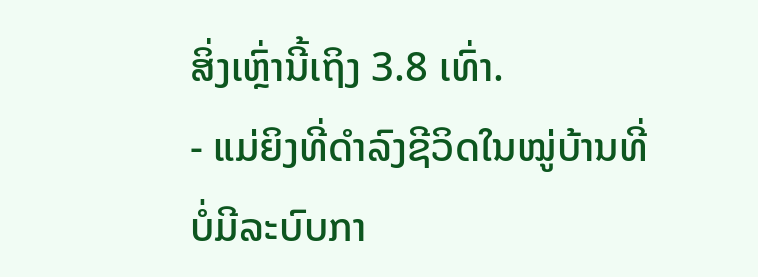ສິ່ງເຫຼົ່ານີ້ເຖິງ 3.8 ເທົ່າ.
- ແມ່ຍິງທີ່ດຳລົງຊີວິດໃນໝູ່ບ້ານທີ່ບໍ່ມີລະບົບກາ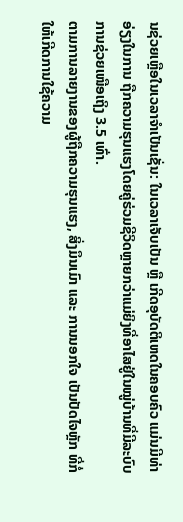ນຊ່ວຍເຫຼືອໃນເວລາຈຳເປັນເຊັ່ນ: ໃນເວລາເຈັບເປັນ ຫຼື ເກີດອຸບັດຕິເຫດໃນຄອບຄົວ ແມ່ນມີທ່າອ່ຽງໃນການ ຖືກຄວາມຮຸນແຮງໂດຍຄູ່ຮ່ວມຊີວິດຫຼາຍກວ່າແມ່ຍິງທີ່ອາໄສຢູ່ໃນໝູ່ບ້ານທີ່ມີລະບົບການຊ່ວຍເໜືອເຖິງ 3.5 ເທົ່າ.
ຕາມການລາຍງານຂອງຜູ້ຖືກຄວາມຮຸນແຮງ, ສິ່ງມຶນເມົາ ແລະ ການນອກໃຈ ເປັນປັດໄຈຫຼັກ ທີ່ກໍ່ໃຫ້ເກີດການໃຊ້ຄວາມ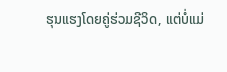ຮຸນແຮງໂດຍຄູ່ຮ່ວມຊີວິດ, ແຕ່ບໍ່ແມ່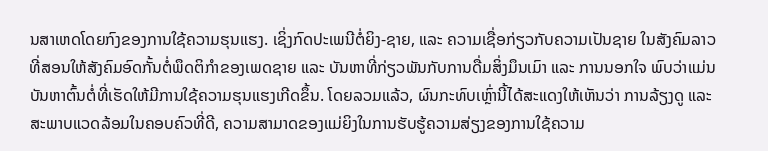ນສາເຫດໂດຍກົງຂອງການໃຊ້ຄວາມຮຸນແຮງ. ເຊິ່ງກົດປະເພນີຕໍ່ຍິງ-ຊາຍ, ແລະ ຄວາມເຊື່ອກ່ຽວກັບຄວາມເປັນຊາຍ ໃນສັງຄົມລາວ ທີ່ສອນໃຫ້ສັງຄົມອົດກັ້ນຕໍ່ພຶດຕິກຳຂອງເພດຊາຍ ແລະ ບັນຫາທີ່ກ່ຽວພັນກັບການດື່ມສິ່ງມຶນເມົາ ແລະ ການນອກໃຈ ພົບວ່າແມ່ນບັນຫາຕົ້ນຕໍ່ທີ່ເຮັດໃຫ້ມີການໃຊ້ຄວາມຮຸນແຮງເກີດຂຶ້ນ. ໂດຍລວມແລ້ວ, ຜົນກະທົບເຫຼົ່ານີ້ໄດ້ສະແດງໃຫ້ເຫັນວ່າ ການລ້ຽງດູ ແລະ ສະພາບແວດລ້ອມໃນຄອບຄົວທີ່ດີ, ຄວາມສາມາດຂອງແມ່ຍິງໃນການຮັບຮູ້ຄວາມສ່ຽງຂອງການໃຊ້ຄວາມ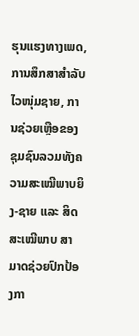ຮຸນແຮງທາງເພດ, ການສຶກສາສຳລັບໄວໜຸ່ມຊາຍ, ການຊ່ວຍເຫຼືອຂອງຊຸມຊົນລວມທັງຄວາມສະເໝີພາບຍິງ-ຊາຍ ແລະ ສິດສະເໝີພາບ ສາມາດຊ່ວຍປົກປ້ອງກາ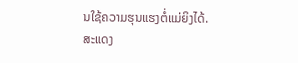ນໃຊ້ຄວາມຮຸນແຮງຕໍ່ແມ່ຍິງໄດ້.
ສະແດງ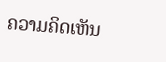ຄວາມຄິດເຫັນ